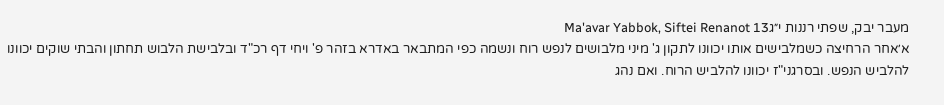מעבר יבק, שפתי רננות י״גMa'avar Yabbok, Siftei Renanot 13
א׳אחר הרחיצה כשמלבישים אותו יכוונו לתקון ג' מיני מלבושים לנפש רוח ונשמה כפי המתבאר באדרא בזהר פ' ויחי דף רכ"ד ובלבישת הלבוש תחתון והבתי שוקים יכוונו להלביש הנפש. ובסרגני"ז יכוונו להלביש הרוח. ואם נהג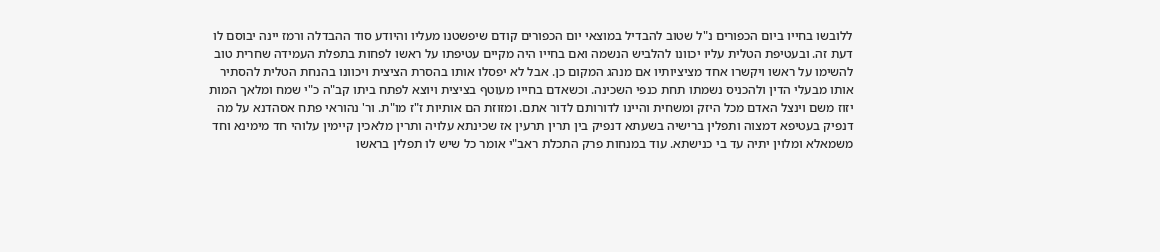ללובשו בחייו ביום הכפורים נ"ל שטוב להבדיל במוצאי יום הכפורים קודם שיפשטנו מעליו והיודע סוד ההבדלה ורמז יינה יבוסם לו דעת זה. ובעטיפת הטלית עליו יכוונו להלביש הנשמה ואם בחייו היה מקיים עטיפתו על ראשו לפחות בתפלת העמידה שחרית טוב להשימו על ראשו ויקשרו אחד מציציותיו אם מנהג המקום כן. אבל לא יפסלו אותו בהסרת הציצית ויכוונו בהנחת הטלית להסתיר אותו מבעלי הדין ולהכניס נשמתו תחת כנפי השכינה. וכשאדם בחייו מעוטף בציצית ויוצא לפתח ביתו קב"ה כ"י שמח ומלאך המות יזוז משם וינצל האדם מכל היזק ומשחית והיינו לדורותם לדור אתם. ומזוזת הם אותיות ז"ז מו"ת. ור' נהוראי פתח אסהדנא על מה דנפיק בעטיפא דמצוה ותפלין ברישיה בשעתא דנפיק בין תרין תרעין אז שכינתא עלויה ותרין מלאכין קיימין עלוהי חד מימינא וחד משמאלא ומלוין יתיה עד בי כנישתא. עוד במנחות פרק התכלת ראב"י אומר כל שיש לו תפלין בראשו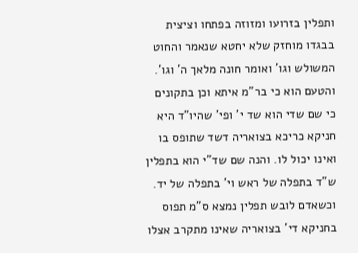ותפלין בזרועו ומזוזה בפתחו וציצית בבגדו מוחזק שלא יחטא שנאמר והחוט המשולש וגו' ואומר חונה מלאך ה' וגו'. והטעם הוא כי בר"מ איתא וכן בתקונים כי שם שדי הוא שד י' ופי' שהיו"ד היא חניקא כריכא בצואריה דשד שתופס בו ואינו יכול לו. והנה שם שד"י הוא בתפלין ש"ד בתפלה של ראש וי' בתפלה של יד. וכשאדם לובש תפלין נמצא ס"מ תפוס בחניקא די' בצואריה שאינו מתקרב אצלו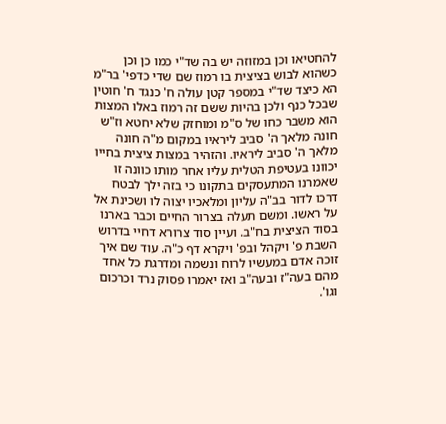להחטיאו וכן במזוזה יש בה שד"י כמו כן וכן כשהוא לבוש בציצית בו רמוז שם שדי כדפי' בר"מ הא כיצד שד"י במספר קטן עולה ח' כנגד ח' חוטין שבכל כנף ולכן בהיות ששם זה רמוז באלו המצות הוא משבר כחו של ס"מ ומוחזק שלא יחטא וז"ש חונה מלאך ה' סביב ליראיו במקום מ"ה חונה מלאך ה' סביב ליראיו. והזהיר במצות ציצית בחייו יכוונו בעטיפת הטלית עליו אחר מותו כוונה זו שאמרנו המתעסקים בתקונו כי בזה ילך לבטח דרכו לדור בב"ה עליון ומלאכיו יצוה לו ושכינת אל על ראשו. ומשם תעלה בצרור החיים וכבר בארנו בסוד הציצית בח"ב. ועיין סוד צרורא דחיי בדרוש השבת פ' ויקהל ובפ' ויקרא דף כ"ה. עוד שם איך זוכה אדם במעשיו לרוח ונשמה ומדרגת כל אחד מהם בעה"ז ובעה"ב ואז יאמרו פסוק נרד וכרכום וגו'.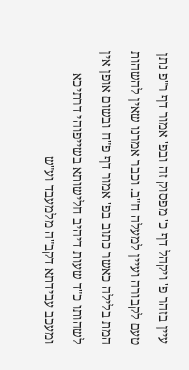עיין בזהר פ' ויקהל דף כ' מפסוק זה ובפ' אמור דף ר"פ נתן טעם לקבורה ועיין למעלה ח"ב. וכבר אמרנו שאין להשהות המת בלילה כאשר כתוב בפ' אמור דף פ"ח ובשום אופן אין לשהותו כ"ד שעות דיהיב חלישותא בשייפוהי דרתיכא ומעכב עבידתא דקב"ה מלמעבד וע"ש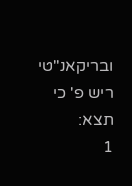ובריקאנ"טי ריש פ' כי תצא:
1